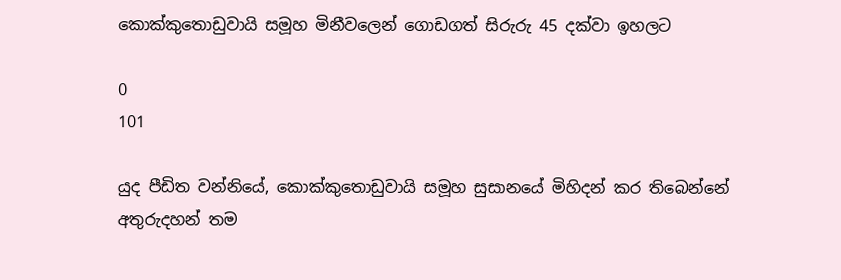කොක්කුතොඩුවායි සමූහ මිනීවලෙන් ගොඩගත් සිරුරු 45 දක්වා ඉහලට

0
101

යුද පීඩිත වන්නියේ, කොක්කුතොඩුවායි සමූහ සුසානයේ මිහිදන් කර තිබෙන්නේ අතුරුදහන් තම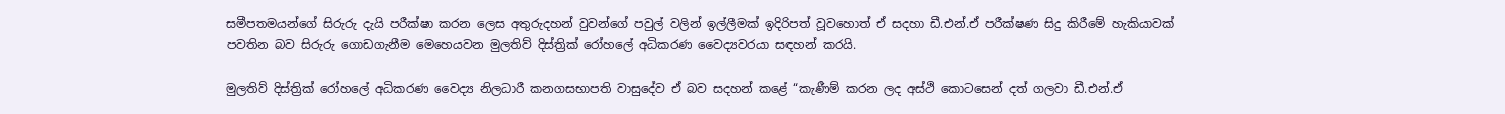සමීපතමයන්ගේ සිරුරු දැයි පරීක්ෂා කරන ලෙස අතුරුදහන් වුවන්ගේ පවුල් වලින් ඉල්ලීමක් ඉදිරිපත් වූවහොත් ඒ සදහා ඩී.එන්.ඒ පරීක්ෂණ සිදු කිරීමේ හැකියාවක් පවතින බව සිරුරු ගොඩගැනීම මෙහෙයවන මුලතිව් දිස්ත්‍රික් රෝහලේ අධිකරණ වෛද්‍යවරයා සඳහන් කරයි.

මුලතිව් දිස්ත්‍රික් රෝහලේ අධිකරණ වෛද්‍ය නිලධාරී කනගසභාපති වාසුදේව ඒ බව සදහන් කළේ “කැණීම් කරන ලද අස්ථි කොටසෙන් දත් ගලවා ඩී.එන්.ඒ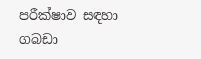පරීක්ෂාව සඳහා ගබඩා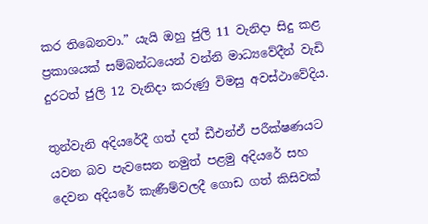කර තිබෙනවා.” යැයි ඔහු ජුලි 11 වැනිදා සිදු කළ ප්‍රකාශයක් සම්බන්ධයෙන් වන්නි මාධ්‍යවේදීන් වැඩි දුරටත් ජුලි 12 වැනිදා කරුණු විමසු අවස්ථාවේදිය.

තුන්වැනි අදියරේදී ගත් දත් ඩීඑන්ඒ පරීක්ෂණයට යවන බව පැවසෙන නමුත් පළමු අදියරේ සහ දෙවන අදියරේ කැණීම්වලදී ගොඩ ගත් කිසිවක්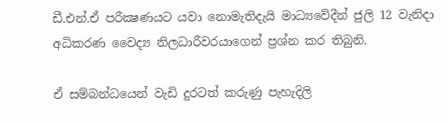ඩී.එන්.ඒ පරීක්‍ෂණයට යවා නොමැතිදැයි මාධ්‍යවේදීන් ජුලි 12 වැනිදා අධිකරණ වෛද්‍ය නිලධාරීවරයාගෙන් ප්‍රශ්න කර තිබුනි.

ඒ සම්බන්ධයෙන් වැඩි දුරටත් කරුණු පැහැදිලි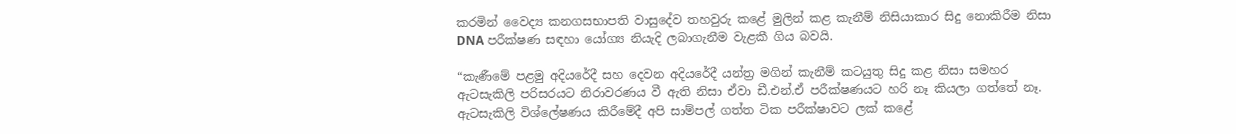කරමින් වෛද්‍ය කනගසභාපති වාසුදේව තහවුරු කළේ මුලින් කළ කැනීම් නිසියාකාර සිදු නොකිරීම නිසා DNA පරීක්ෂණ සඳහා යෝග්‍ය නියැදි ලබාගැනීම වැළකී ගිය බවයි.

“කැණීමේ පළමු අදියරේදී සහ දෙවන අදියරේදී යන්ත්‍ර මගින් කැනීම් කටයුතු සිදු කළ නිසා සමහර ඇටසැකිලි පරිසරයට නිරාවරණය වී ඇති නිසා ඒවා ඩී.එන්.ඒ පරීක්ෂණයට හරි නෑ කියලා ගත්තේ නෑ. ඇටසැකිලි විශ්ලේෂණය කිරීමේදී අපි සාම්පල් ගත්ත ටික පරීක්ෂාවට ලක් කළේ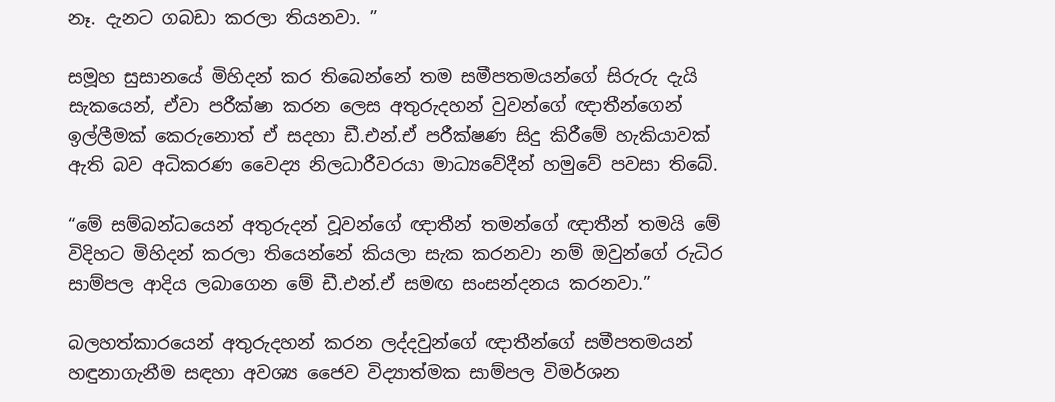නෑ. දැනට ගබඩා කරලා තියනවා. ”

සමූහ සුසානයේ මිහිදන් කර තිබෙන්නේ තම සමීපතමයන්ගේ සිරුරු දැයි සැකයෙන්, ඒවා පරීක්ෂා කරන ලෙස අතුරුදහන් වුවන්ගේ ඥාතීන්ගෙන් ඉල්ලීමක් කෙරුනොත් ඒ සදහා ඩී.එන්.ඒ පරීක්ෂණ සිදු කිරීමේ හැකියාවක් ඇති බව අධිකරණ වෛද්‍ය නිලධාරීවරයා මාධ්‍යවේදීන් හමුවේ පවසා තිබේ.

“මේ සම්බන්ධයෙන් අතුරුදන් වූවන්ගේ ඥාතීන් තමන්ගේ ඥාතීන් තමයි මේ විදිහට මිහිදන් කරලා තියෙන්නේ කියලා සැක කරනවා නම් ඔවුන්ගේ රුධිර සාම්පල ආදිය ලබාගෙන මේ ඩී.එන්.ඒ සමඟ සංසන්දනය කරනවා.”

බලහත්කාරයෙන් අතුරුදහන් කරන ලද්දවුන්ගේ ඥාතීන්ගේ සමීපතමයන් හඳුනාගැනීම සඳහා අවශ්‍ය ජෛව විද්‍යාත්මක සාම්පල විමර්ශන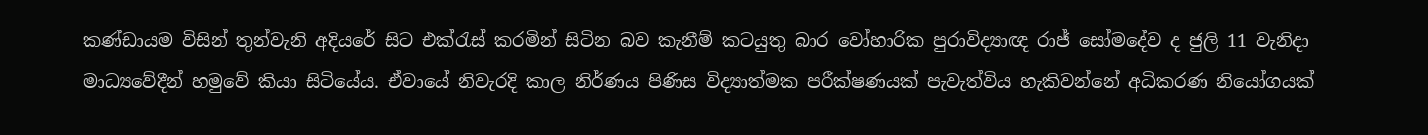කණ්ඩායම විසින් තුන්වැනි අදියරේ සිට එක්රැස් කරමින් සිටින බව කැනීම් කටයුතු බාර වෝහාරික පුරාවිද්‍යාඥ රාජ් සෝමදේව ද ජුලි 11 වැනිදා මාධ්‍යවේදීන් හමුවේ කියා සිටියේය. ඒවායේ නිවැරදි කාල නිර්ණය පිණිස විද්‍යාත්මක පරීක්ෂණයක් පැවැත්විය හැකිවන්නේ අධිකරණ නියෝගයක්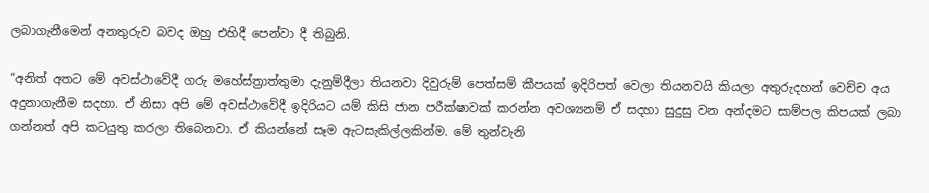ලබාගැනීමෙන් අනතුරුව බවද ඔහු එහිදී පෙන්වා දී තිබුනි.

“අනිත් අතට මේ අවස්ථාවේදී ගරු මහේස්ත්‍රාත්තුමා දැනුම්දීලා තියනවා දිවුරුම් පෙත්සම් කීපයක් ඉදිරිපත් වෙලා තියනවයි කියලා අතුරුදහන් වෙච්ච අය අදුනාගැනීම සදහා. ඒ නිසා අපි මේ අවස්ථාවේදී ඉදිරියට යම් කිසි ජාන පරීක්ෂාවක් කරන්න අවශ්‍යනම් ඒ සදහා සුදුසු වන අන්දමට සාම්පල කිපයක් ලබා ගන්නත් අපි කටයුතු කරලා තිබෙනවා. ඒ කියන්නේ සෑම ඇටසැකිල්ලකින්ම. මේ තුන්වැනි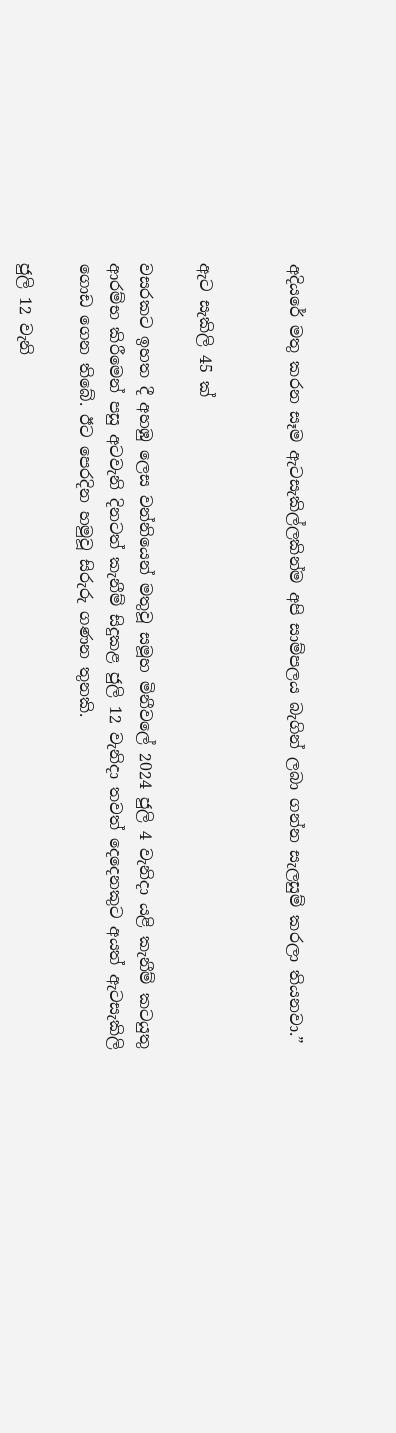අදියරේ මතු කරන සෑම ඇටසැකිල්ලකින්ම අපි සාම්පලය බැගින් ලබා ගන්න සැලසුම් කරලා තියනවා.”


ඇට සැකිලි 45 ක්

වසරකට ඉහත දී අහඹු ලෙස වන්නියෙන් මතුවූ සමූහ මිනීවලේ 2024 ජුලි 4 වැනිදා යළි කැනීම් කටයුතු ආරම්භ කිරීමෙන් පසු අටවැනි දිනටත් කැනීම් සිදුකළ ජුලි 12 වැනිදා තවත් දෙදෙනකුට අයත් ඇටසැකිලි ගොඩ ගෙන තිබේ. ඊට පෙරදින හමුවූ සිරුරු ගණන තුනකි.

ජුලි 12 වැනි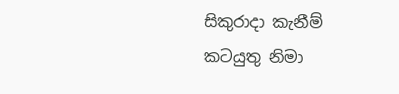සිකුරාදා කැනීම් කටයුතු නිමා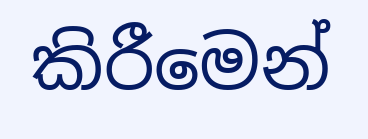කිරීමෙන්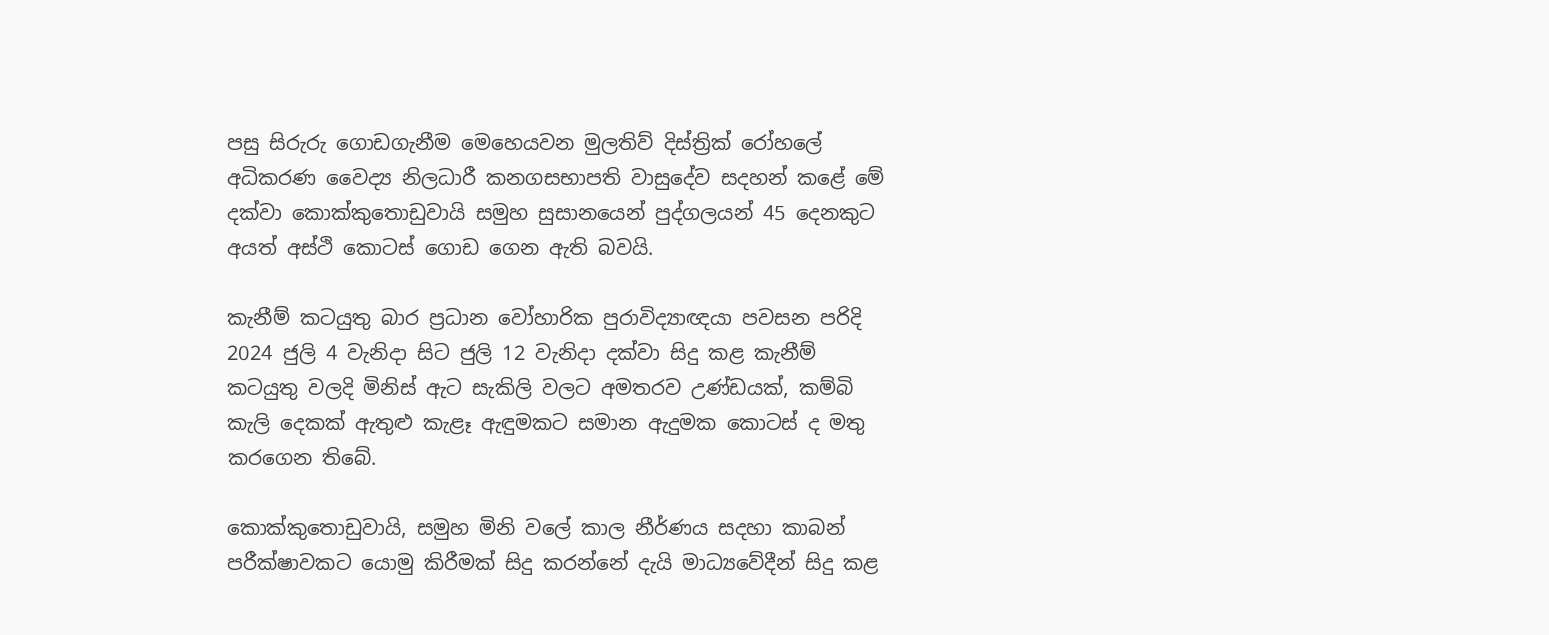පසු සිරුරු ගොඩගැනීම මෙහෙයවන මුලතිව් දිස්ත්‍රික් රෝහලේ අධිකරණ වෛද්‍ය නිලධාරී කනගසභාපති වාසුදේව සදහන් කළේ මේ දක්වා කොක්කුතොඩුවායි සමුහ සුසානයෙන් පුද්ගලයන් 45 දෙනකුට අයත් අස්ථි කොටස් ගොඩ ගෙන ඇති බවයි.

කැනීම් කටයුතු බාර ප්‍රධාන වෝහාරික පුරාවිද්‍යාඥයා පවසන පරිදි 2024 ජුලි 4 වැනිදා සිට ජුලි 12 වැනිදා දක්වා සිදු කළ කැනීම් කටයුතු වලදි මිනිස් ඇට සැකිලි වලට අමතරව උණ්ඩයක්, කම්බි කැලි දෙකක් ඇතුළු කැළෑ ඇඳුමකට සමාන ඇදුමක කොටස් ද මතු කරගෙන තිබේ.

කොක්කුතොඩුවායි, සමුහ මිනි වලේ කාල නීර්ණය සදහා කාබන් පරීක්ෂාවකට යොමු කිරීමක් සිදු කරන්නේ දැයි මාධ්‍යවේදීන් සිදු කළ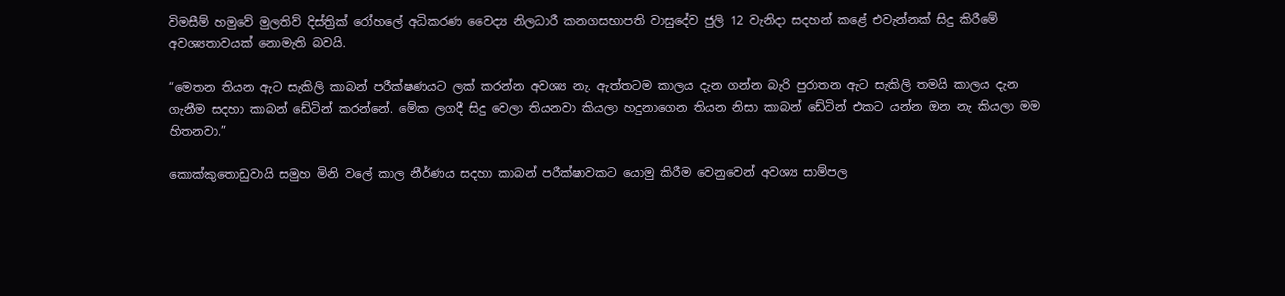විමසීම් හමුවේ මුලතිව් දිස්ත්‍රික් රෝහලේ අධිකරණ වෛද්‍ය නිලධාරී කනගසභාපති වාසුදේව ජුලි 12 වැනිදා සදහන් කළේ එවැන්නක් සිදු කිරීමේ අවශ්‍යතාවයක් නොමැති බවයි.

“මෙතන තියන ඇට සැකිලි කාබන් පරීක්ෂණයට ලක් කරන්න අවශ්‍ය නැ. ඇත්තටම කාලය දැන ගන්න බැරි පුරාතන ඇට සැකිලි තමයි කාලය දැන ගැනීම සදහා කාබන් ඩේටින් කරන්නේ. මේක ලගදී සිදු වෙලා තියනවා කියලා හදුනාගෙන තියන නිසා කාබන් ඩේටින් එකට යන්න ඔන නැ කියලා මම හිතනවා.”

කොක්කුතොඩුවායි සමුහ මිනි වලේ කාල නීර්ණය සදහා කාබන් පරීක්ෂාවකට යොමු කිරීම වෙනුවෙන් අවශ්‍ය සාම්පල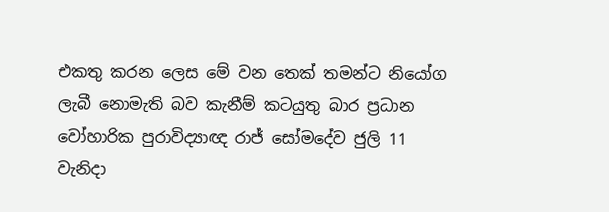එකතු කරන ලෙස මේ වන තෙක් තමන්ට නියෝග ලැබී නොමැති බව කැනීම් කටයුතු බාර ප්‍රධාන වෝහාරික පුරාවිද්‍යාඥ රාජ් සෝමදේව ජුලි 11 වැනිදා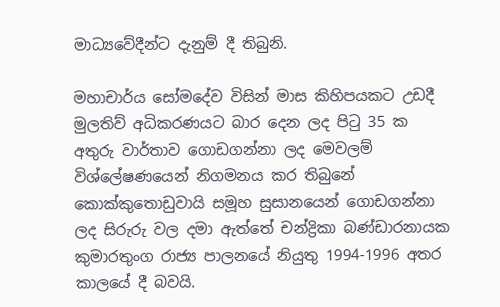මාධ්‍යවේදීන්ට දැනුම් දී තිබුනි.

මහාචාර්ය සෝමදේව විසින් මාස කිහිපයකට උඩදී මුලතිව් අධිකරණයට බාර දෙන ලද පිටු 35 ක අතුරු වාර්තාව ගොඩගන්නා ලද මෙවලම් විශ්ලේෂණයෙන් නිගමනය කර තිබුනේ කොක්කුතොඩුවායි සමූහ සුසානයෙන් ගොඩගන්නා ලද සිරුරු වල දමා ඇත්තේ චන්ද්‍රිකා බණ්ඩාරනායක කුමාරතුංග රාජ්‍ය පාලනයේ නියුතු 1994-1996 අතර කාලයේ දී බවයි.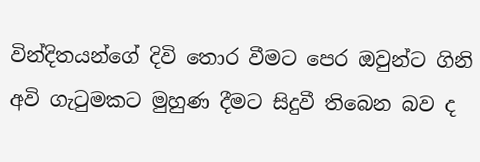වින්දිතයන්ගේ දිවි තොර වීමට පෙර ඔවුන්ට ගිනි අවි ගැටුමකට මුහුණ දීමට සිදුවී තිබෙන බව ද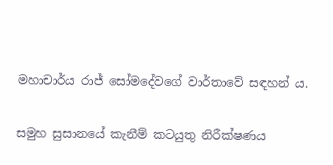මහාචාර්ය රාජ් සෝමදේවගේ වාර්තාවේ සඳහන් ය.

සමුහ සුසානයේ කැනීම් කටයුතු නිරීක්ෂණය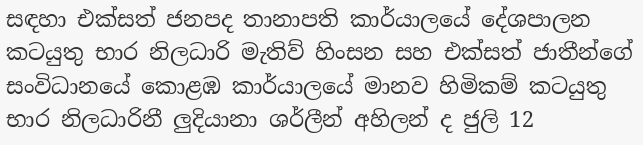සඳහා එක්සත් ජනපද තානාපති කාර්යාලයේ දේශපාලන කටයුතු භාර නිලධාරි මැතිව් හිංසන සහ එක්සත් ජාතීන්ගේ සංවිධානයේ කොළඹ කාර්යාලයේ මානව හිමිකම් කටයුතු භාර නිලධාරිනී ලුදියානා ශර්ලීන් අහිලන් ද ජුලි 12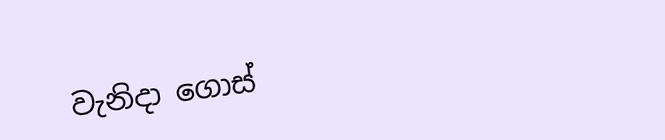වැනිදා ගොස්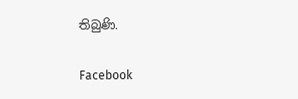තිබුණි.

Facebook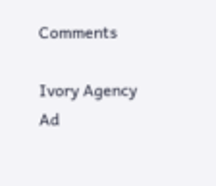Comments

Ivory Agency Ad